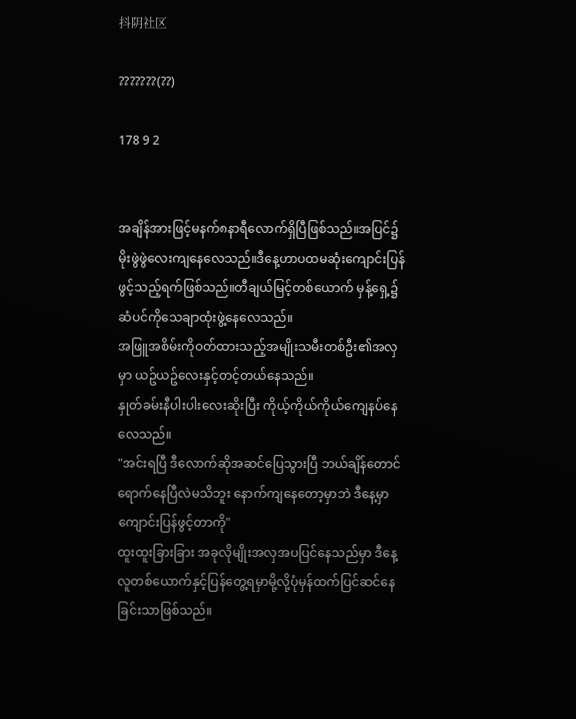抖阴社区

???????(??)

178 9 2


အချိန်အားဖြင့်မနက်၈နာရီလောက်ရှိပြီဖြစ်သည်။အပြင်၌မိုးဖွဲဖွဲလေးကျနေလေသည်။ဒီနေ့ဟာပထမဆုံးကျောင်းပြန်ဖွင့်သည့်ရက်ဖြစ်သည်။တီချယ်မြင့်တစ်ယောက် မှန့်ရှေ့၌ဆံပင်ကိုသေချာထုံးဖွဲ့နေလေသည်။
အဖြူအစိမ်းကိုဝတ်ထားသည့်အမျိုးသမီးတစ်ဦး၏အလှမှာ ယဥ်ယဥ်လေးနှင့်တင့်တယ်နေသည်။
နှုတ်ခမ်းနီပါးပါးလေးဆိုးပြီး ကိုယ့်ကိုယ်ကိုယ်ကျေနပ်နေလေသည်။
"အင်းရပြီ ဒီလောက်ဆိုအဆင်ပြေသွားပြီ ဘယ်ချိန်တောင်ရောက်နေပြီလဲမသိဘူး နောက်ကျနေတော့မှာဘဲ ဒီနေ့မှာကျောင်းပြန်ဖွင့်တာကို"
ထူးထူးခြားခြား အခုလိုမျိုးအလှအပပြင်နေသည်မှာ ဒီနေ့လူတစ်ယောက်နှင့်ပြန်တွေ့ရမှာမို့လို့ပုံမှန်ထက်ပြင်ဆင်နေခြင်းသာဖြစ်သည်။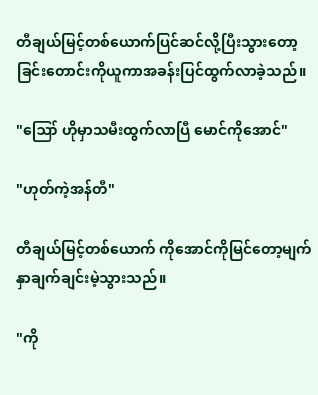တီချယ်မြင့်တစ်ယောက်ပြင်ဆင်လို့ပြီးသွားတော့ ခြင်းတောင်းကိုယူကာအခန်းပြင်ထွက်လာခဲ့သည်။

"ဪ ဟိုမှာသမီးထွက်လာပြီ မောင်ကိုအောင်"

"ဟုတ်ကဲ့အန်တီ"

တီချယ်မြင့်တစ်ယောက် ကိုအောင်ကိုမြင်တော့မျက်နှာချက်ချင်းမဲ့သွားသည်။

"ကို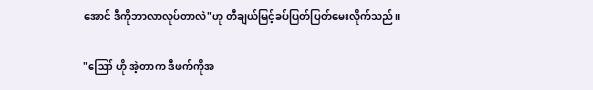အောင် ဒီကိုဘာလာလုပ်တာလဲ"ဟု တီချယ်မြင့်ခပ်ပြတ်ပြတ်မေးလိုက်သည်။

"ဪ ဟို အဲ့တာက ဒီဖက်ကိုအ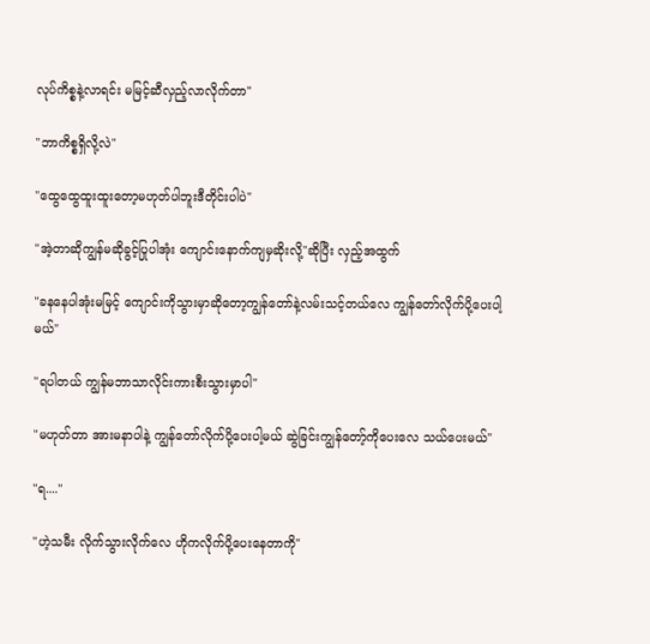လုပ်ကိစ္စနဲ့လာရင်း မမြင့်ဆီလှည့်လာလိုက်တာ"

"ဘာကိစ္စရှိလို့လဲ"

"ထွေထွေထူးထူးတော့မဟုတ်ပါဘူးဒီတိုင်းပါပဲ"

"အဲ့တာဆိုကျွန်မဆိုခွင့်ပြုပါအုံး ကျောင်းနောက်ကျမှဆိုးလို့"ဆိုပြီး လှည့်အထွက်

"ခနနေပါအုံးမမြင့် ကျောင်းကိုသွားမှာဆိုတော့ကျွန်တော်နဲ့လမ်းသင့်တယ်လေ ကျွန်တော်လိုက်ပို့ပေးပါ့မယ်"

"ရပါတယ် ကျွန်မဘာသာလိုင်းကားစီးသွားမှာပါ"

"မဟုတ်တာ အားမနာပါနဲ့ ကျွန်တော်လိုက်ပို့ပေးပါ့မယ် ဆွဲခြင်းကျွန်တော့်ကိုပေးလေ သယ်ပေးမယ်"

"ရ...."

"ဟဲ့သမီး လိုက်သွားလိုက်လေ ဟိုကလိုက်ပို့ပေးနေတာကို"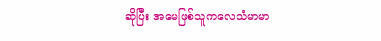ဆိုပြီး အမေဖြစ်သူကလေသံမာမာ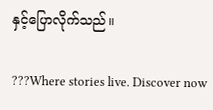နှင့်ပြောလိုက်သည်။

???Where stories live. Discover now